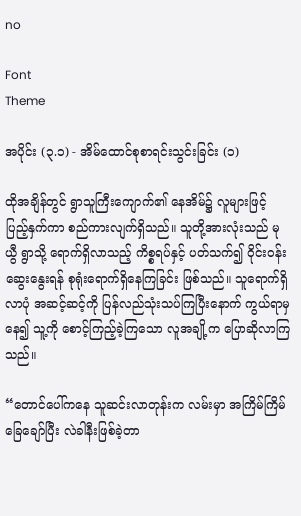no

Font
Theme

အပိုင်း (၃.၁) - အိမ်ထောင်စုစာရင်းသွင်းခြင်း (၁)

ထိုအချိန်တွင် ရွာသူကြီးကျောက်၏ နေအိမ်၌ လူများဖြင့် ပြည့်နှက်ကာ စည်ကားလျက်ရှိသည်။ သူတို့အားလုံးသည် မုယွီ ရွာသို့ ရောက်ရှိလာသည့် ကိစ္စရပ်နှင့် ပတ်သက်၍ ဝိုင်းဝန်းဆွေးနွေးရန် စုရုံးရောက်ရှိနေကြခြင်း ဖြစ်သည်။ သူရောက်ရှိလာပုံ အဆင့်ဆင့်ကို ပြန်လည်သုံးသပ်ကြပြီးနောက် ကွယ်ရာမှနေ၍ သူ့ကို စောင့်ကြည့်ခဲ့ကြသော လူအချို့က ပြောဆိုလာကြသည်။

“တောင်ပေါ်ကနေ သူဆင်းလာတုန်းက လမ်းမှာ အကြိမ်ကြိမ် ခြေချော်ပြီး လဲခါနီးဖြစ်ခဲ့တာ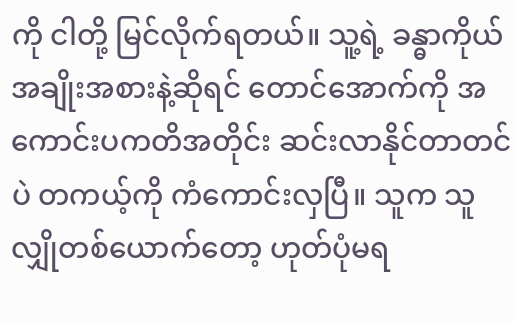ကို ငါတို့ မြင်လိုက်ရတယ်။ သူ့ရဲ့ ခန္ဓာကိုယ်အချိုးအစားနဲ့ဆိုရင် တောင်အောက်ကို အကောင်းပကတိအတိုင်း ဆင်းလာနိုင်တာတင်ပဲ တကယ့်ကို ကံကောင်းလှပြီ။ သူက သူလျှိုတစ်ယောက်တော့ ဟုတ်ပုံမရ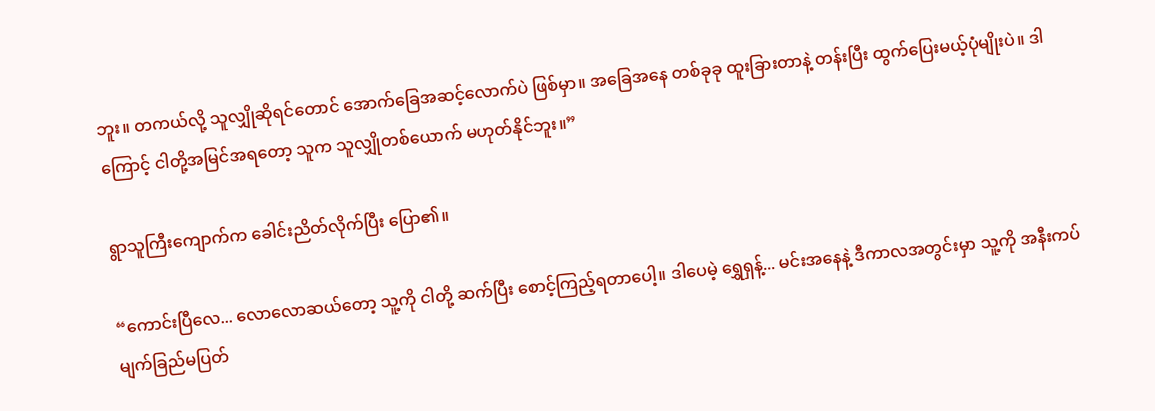ဘူး။ တကယ်လို့ သူလျှိုဆိုရင်တောင် အောက်ခြေအဆင့်လောက်ပဲ ဖြစ်မှာ။ အခြေအနေ တစ်ခုခု ထူးခြားတာနဲ့ တန်းပြီး ထွက်ပြေးမယ့်ပုံမျိုးပဲ။ ဒါကြောင့် ငါတို့အမြင်အရတော့ သူက သူလျှိုတစ်ယောက် မဟုတ်နိုင်ဘူး။”

ရွာသူကြီးကျောက်က ခေါင်းညိတ်လိုက်ပြီး ပြော၏။

“ကောင်းပြီလေ... လောလောဆယ်တော့ သူ့ကို ငါတို့ ဆက်ပြီး စောင့်ကြည့်ရတာပေါ့။ ဒါပေမဲ့ ရွှေရှန့်... မင်းအနေနဲ့ ဒီကာလအတွင်းမှာ သူ့ကို အနီးကပ် မျက်ခြည်မပြတ်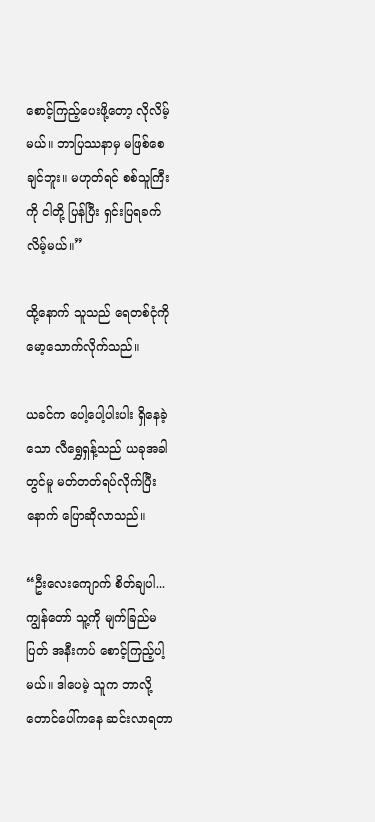စောင့်ကြည့်ပေးဖို့တော့ လိုလိမ့်မယ်။ ဘာပြဿနာမှ မဖြစ်စေချင်ဘူး။ မဟုတ်ရင် စစ်သူကြီးကို ငါတို့ ပြန်ပြီး ရှင်းပြရခက်လိမ့်မယ်။”

ထို့နောက် သူသည် ရေတစ်ငုံကို မော့သောက်လိုက်သည်။

ယခင်က ပေါ့ပေါ့ပါးပါး ရှိနေခဲ့သော လီရွှေရှန့်သည် ယခုအခါတွင်မူ မတ်တတ်ရပ်လိုက်ပြီးနောက် ပြောဆိုလာသည်။

“ဦးလေးကျောက် စိတ်ချပါ... ကျွန်တော် သူ့ကို မျက်ခြည်မပြတ် အနီးကပ် စောင့်ကြည့်ပါ့မယ်။ ဒါပေမဲ့ သူက ဘာလို့ တောင်ပေါ်ကနေ ဆင်းလာရတာ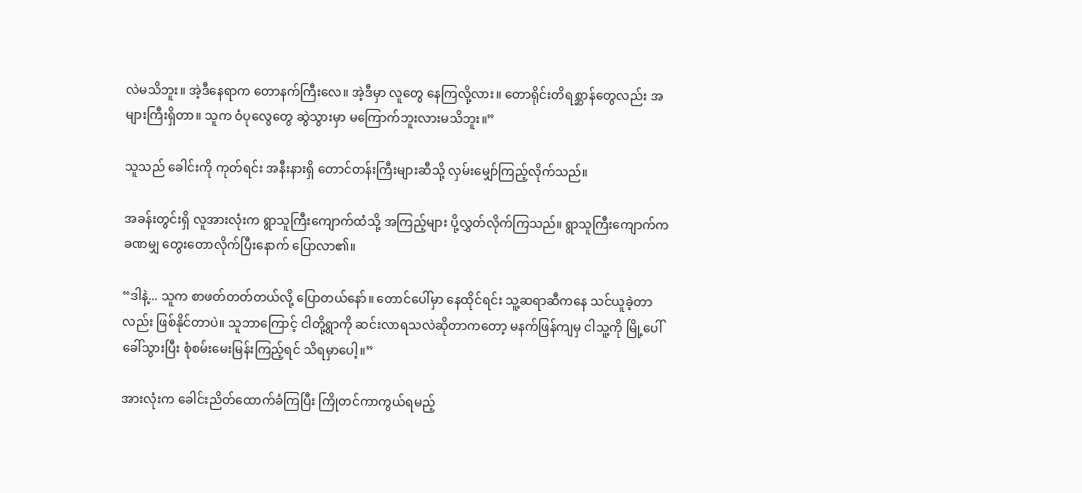လဲမသိဘူး။ အဲ့ဒီနေရာက တောနက်ကြီးလေ။ အဲ့ဒီမှာ လူတွေ နေကြလို့လား။ တောရိုင်းတိရစ္ဆာန်တွေလည်း အများကြီးရှိတာ။ သူက ဝံပုလွေတွေ ဆွဲသွားမှာ မကြောက်ဘူးလားမသိဘူး။”

သူသည် ခေါင်းကို ကုတ်ရင်း အနီးနားရှိ တောင်တန်းကြီးများဆီသို့ လှမ်းမျှော်ကြည့်လိုက်သည်။

အခန်းတွင်းရှိ လူအားလုံးက ရွာသူကြီးကျောက်ထံသို့ အကြည့်များ ပို့လွှတ်လိုက်ကြသည်။ ရွာသူကြီးကျောက်က ခဏမျှ တွေးတောလိုက်ပြီးနောက် ပြောလာ၏။

“ဒါနဲ့... သူက စာဖတ်တတ်တယ်လို့ ပြောတယ်နော်။ တောင်ပေါ်မှာ နေထိုင်ရင်း သူ့ဆရာဆီကနေ သင်ယူခဲ့တာလည်း ဖြစ်နိုင်တာပဲ။ သူဘာကြောင့် ငါတို့ရွာကို ဆင်းလာရသလဲဆိုတာကတော့ မနက်ဖြန်ကျမှ ငါသူ့ကို မြို့ပေါ်ခေါ်သွားပြီး စုံစမ်းမေးမြန်းကြည့်ရင် သိရမှာပေါ့။”

အားလုံးက ခေါင်းညိတ်ထောက်ခံကြပြီး ကြိုတင်ကာကွယ်ရမည့်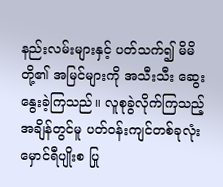နည်းလမ်းများနှင့် ပတ်သက်၍ မိမိတို့၏ အမြင်များကို အသီးသီး ဆွေးနွေးခဲ့ကြသည်။ လူစုခွဲလိုက်ကြသည့် အချိန်တွင်မူ ပတ်ဝန်းကျင်တစ်ခုလုံး မှောင်ရီပျိုးစ ပြု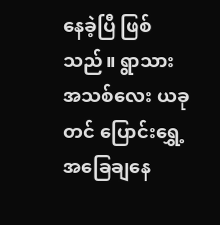နေခဲ့ပြီ ဖြစ်သည်။ ရွာသားအသစ်လေး ယခုတင် ပြောင်းရွှေ့အခြေချနေ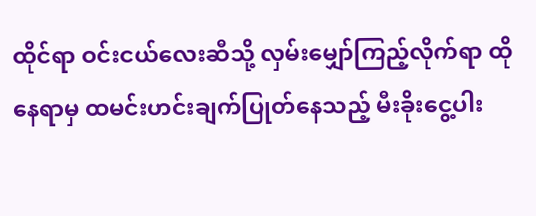ထိုင်ရာ ဝင်းငယ်လေးဆီသို့ လှမ်းမျှော်ကြည့်လိုက်ရာ ထိုနေရာမှ ထမင်းဟင်းချက်ပြုတ်နေသည့် မီးခိုးငွေ့ပါး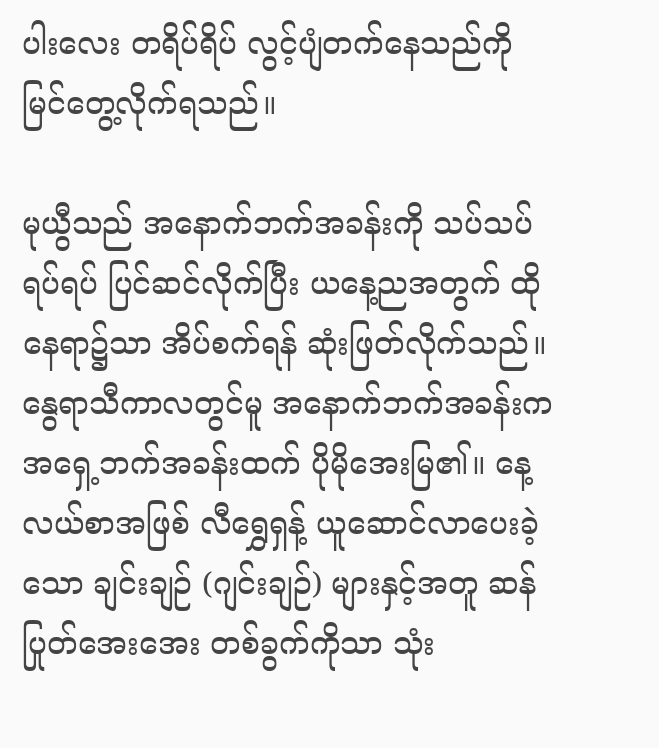ပါးလေး တရိပ်ရိပ် လွင့်ပျံတက်နေသည်ကို မြင်တွေ့လိုက်ရသည်။

မုယွီသည် အနောက်ဘက်အခန်းကို သပ်သပ်ရပ်ရပ် ပြင်ဆင်လိုက်ပြီး ယနေ့ညအတွက် ထိုနေရာ၌သာ အိပ်စက်ရန် ဆုံးဖြတ်လိုက်သည်။ နွေရာသီကာလတွင်မူ အနောက်ဘက်အခန်းက အရှေ့ဘက်အခန်းထက် ပိုမိုအေးမြ၏။ နေ့လယ်စာအဖြစ် လီရွှေရှန့် ယူဆောင်လာပေးခဲ့သော ချင်းချဉ် (ဂျင်းချဉ်) များနှင့်အတူ ဆန်ပြုတ်အေးအေး တစ်ခွက်ကိုသာ သုံး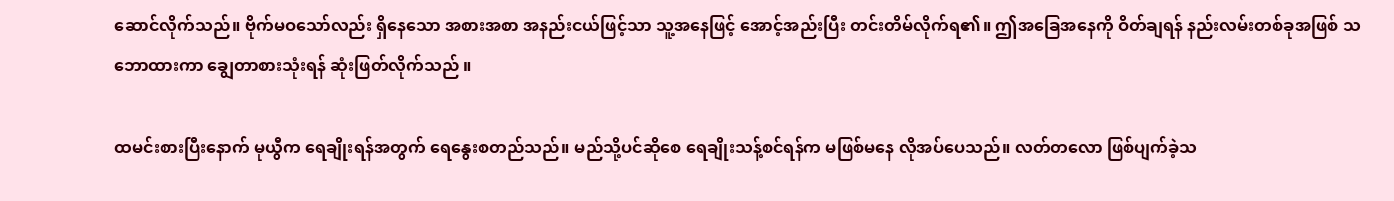ဆောင်လိုက်သည်။ ဗိုက်မဝသော်လည်း ရှိနေသော အစားအစာ အနည်းငယ်ဖြင့်သာ သူ့အ‌နေဖြင့် အောင့်အည်းပြီး တင်းတိမ်လိုက်ရ၏။ ဤအခြေအနေကို ဝိတ်ချရန် နည်းလမ်းတစ်ခုအဖြစ် သဘောထားကာ ချွေတာစားသုံးရန် ဆုံးဖြတ်လိုက်သည် ။

ထမင်းစားပြီးနောက် မုယွီက ရေချိုးရန်အတွက် ရေနွေးစတည်သည်။ မည်သို့ပင်ဆိုစေ ရေချိုးသန့်စင်ရန်က မဖြစ်မနေ လိုအပ်ပေသည်။ လတ်တလော ဖြစ်ပျက်ခဲ့သ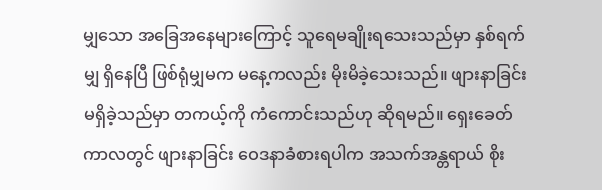မျှသော အခြေအနေများကြောင့် သူရေမချိုးရသေးသည်မှာ နှစ်ရက်မျှ ရှိနေပြီ ဖြစ်ရုံမျှမက မနေ့ကလည်း မိုးမိခဲ့သေးသည်။ ဖျားနာခြင်း မရှိခဲ့သည်မှာ တကယ့်ကို ကံကောင်းသည်ဟု ဆိုရမည်။ ရှေးခေတ်ကာလတွင် ဖျားနာခြင်း ဝေဒနာခံစားရပါက အသက်အန္တရာယ် စိုး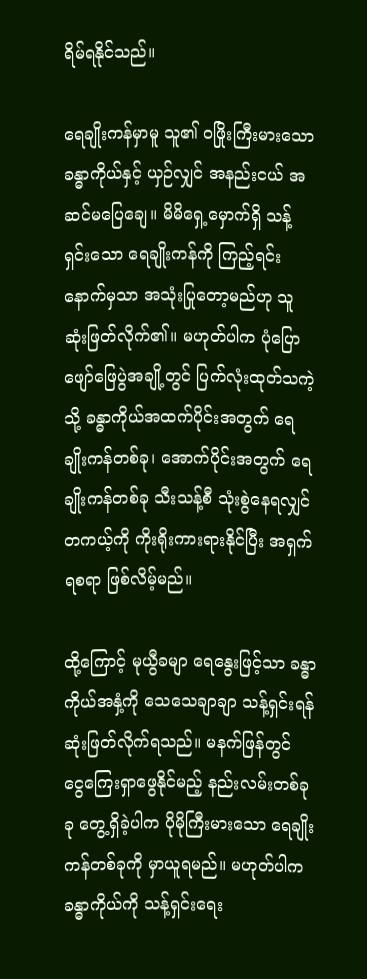ရိမ်ရနိုင်သည်။

ရေချိုးကန်မှာမူ သူ၏ ဝဖြိုးကြီးမားသော ခန္ဓာကိုယ်နှင့် ယှဉ်လျှင် အနည်းငယ် အဆင်မပြေချေ။ မိမိရှေ့မှောက်ရှိ သန့်ရှင်းသော ရေချိုးကန်ကို ကြည့်ရင်း နောက်မှသာ အသုံးပြုတော့မည်ဟု သူဆုံးဖြတ်လိုက်၏။ မဟုတ်ပါက ပုံပြောဖျော်ဖြေပွဲအချို့တွင် ပြက်လုံးထုတ်သကဲ့သို့ ခန္ဓာကိုယ်အထက်ပိုင်းအတွက် ရေချိုးကန်တစ်ခု၊ အောက်ပိုင်းအတွက် ရေချိုးကန်တစ်ခု သီးသန့်စီ သုံးစွဲနေရလျှင် တကယ့်ကို ကိုးရိုးကားရားနိုင်ပြီး အရှက်ရစရာ ဖြစ်လိမ့်မည်။

ထို့ကြောင့် မုယွီခမျာ ရေနွေးဖြင့်သာ ခန္ဓာကိုယ်အနှံ့ကို သေသေချာချာ သန့်ရှင်းရန် ဆုံးဖြတ်လိုက်ရသည်။ မနက်ဖြန်တွင် ငွေကြေးရှာဖွေနိုင်မည့် နည်းလမ်းတစ်ခုခု တွေ့ရှိခဲ့ပါက ပိုမိုကြီးမားသော ရေချိုးကန်တစ်ခုကို မှာယူရမည်။ မဟုတ်ပါက ခန္ဓာကိုယ်ကို သန့်ရှင်းရေး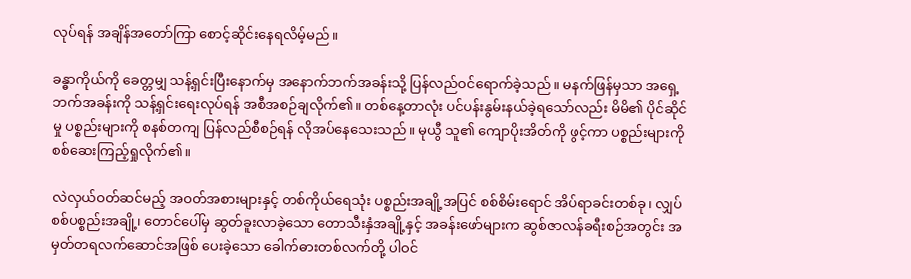လုပ်ရန် အချိန်အတော်ကြာ စောင့်ဆိုင်းနေရလိမ့်မည်။

ခန္ဓာကိုယ်ကို ခေတ္တမျှ သန့်ရှင်းပြီးနောက်မှ အနောက်ဘက်အခန်းသို့ ပြန်လည်ဝင်ရောက်ခဲ့သည်။ မနက်ဖြန်မှသာ အရှေ့ဘက်အခန်းကို သန့်ရှင်းရေးလုပ်ရန် အစီအစဉ်ချလိုက်၏။ တစ်နေ့တာလုံး ပင်ပန်းနွမ်းနယ်ခဲ့ရသော်လည်း မိမိ၏ ပိုင်ဆိုင်မှု ပစ္စည်းများကို စနစ်တကျ ပြန်လည်စီစဉ်ရန် လိုအပ်နေသေးသည်။ မုယွီ သူ၏ ကျောပိုးအိတ်ကို ဖွင့်ကာ ပစ္စည်းများကို စစ်ဆေးကြည့်ရှုလိုက်၏။

လဲလှယ်ဝတ်ဆင်မည့် အဝတ်အစားများနှင့် တစ်ကိုယ်ရေသုံး ပစ္စည်းအချို့အပြင် စစ်စိမ်းရောင် အိပ်ရာခင်းတစ်ခု၊ လျှပ်စစ်ပစ္စည်းအချို့၊ တောင်ပေါ်မှ ဆွတ်ခူးလာခဲ့သော တောသီးနှံအချို့နှင့် အခန်းဖော်များက ဆွစ်ဇာလန်ခရီးစဉ်အတွင်း အမှတ်တရလက်ဆောင်အဖြစ် ပေးခဲ့သော ခေါက်ဓားတစ်လက်တို့ ပါဝင်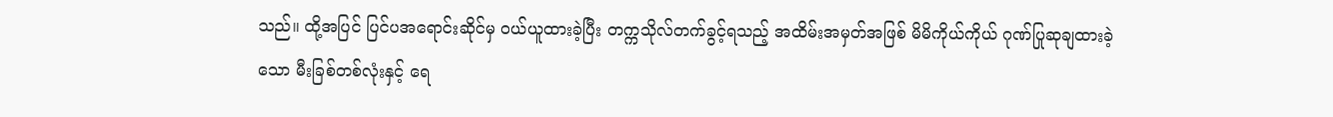သည်။ ထို့အပြင် ပြင်ပအရောင်းဆိုင်မှ ဝယ်ယူထားခဲ့ပြီး တက္ကသိုလ်တက်ခွင့်ရသည့် အထိမ်းအမှတ်အဖြစ် မိမိကိုယ်ကိုယ် ဂုဏ်ပြုဆုချထားခဲ့သော မီးခြစ်တစ်လုံးနှင့် ရေ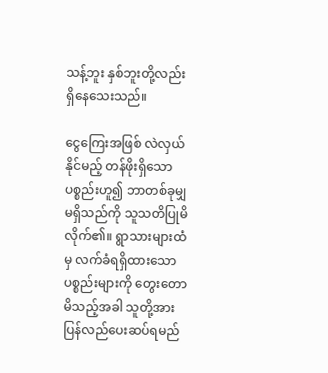သန့်ဘူး နှစ်ဘူးတို့လည်း ရှိနေသေးသည်။

ငွေကြေးအဖြစ် လဲလှယ်နိုင်မည့် တန်ဖိုးရှိသော ပစ္စည်းဟူ၍ ဘာတစ်ခုမျှ မရှိသည်ကို သူသတိပြုမိလိုက်၏။ ရွာသားများထံမှ လက်ခံရရှိထားသော ပစ္စည်းများကို တွေးတောမိသည့်အခါ သူတို့အား ပြန်လည်ပေးဆပ်ရမည်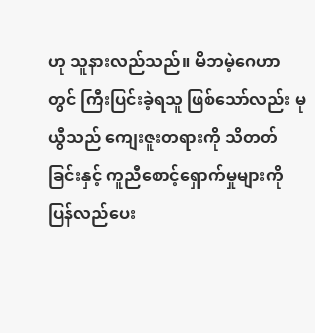ဟု သူနားလည်သည်။ မိဘမဲ့ဂေဟာတွင် ကြီးပြင်းခဲ့ရသူ ဖြစ်သော်လည်း မုယွီသည် ကျေးဇူးတရားကို သိတတ်ခြင်းနှင့် ကူညီစောင့်ရှောက်မှုများကို ပြန်လည်ပေး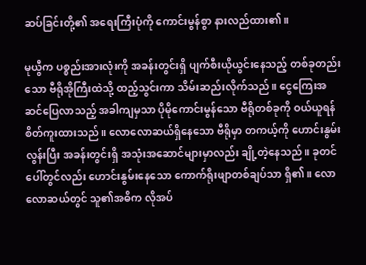ဆပ်ခြင်းတို့၏ အရေးကြီးပုံကို ကောင်းမွန်စွာ နားလည်ထား၏။

မုယွီက ပစ္စည်းအားလုံးကို အခန်းတွင်းရှိ ပျက်စီးယိုယွင်းနေသည့် တစ်ခုတည်းသော ဗီရိုအိုကြီးထဲသို့ ထည့်သွင်းကာ သိမ်းဆည်းလိုက်သည်။ ငွေကြေးအဆင်ပြေလာသည့် အခါကျမှသာ ပိုမိုကောင်းမွန်သော ဗီရိုတစ်ခုကို ဝယ်ယူရန် စိတ်ကူးထားသည်။ လောလောဆယ်ရှိနေသော ဗီရိုမှာ တကယ့်ကို ဟောင်းနွမ်းလွန်းပြီး အခန်းတွင်းရှိ အသုံးအဆောင်များမှာလည်း ချို့တဲ့နေသည်။ ခုတင်ပေါ်တွင်လည်း ဟောင်းနွမ်းနေသော ကောက်ရိုးဖျာတစ်ချပ်သာ ရှိ၏။ လောလောဆယ်တွင် သူ၏အဓိက လိုအပ်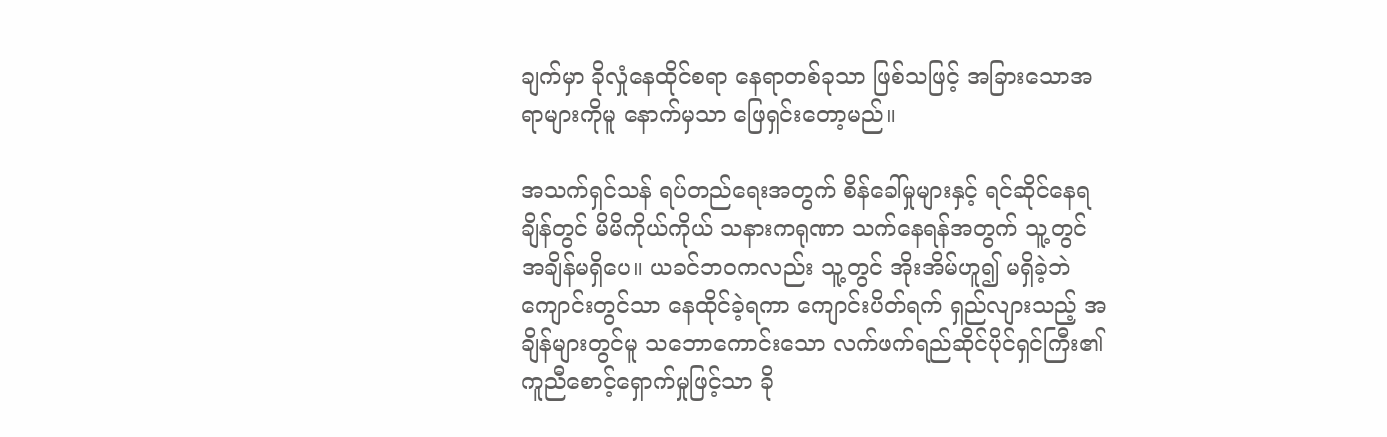ချက်မှာ ခိုလှုံနေထိုင်စရာ နေရာတစ်ခုသာ ဖြစ်သဖြင့် အခြားသောအရာများကိုမူ နောက်မှသာ ဖြေရှင်းတော့မည်။

အသက်ရှင်သန် ရပ်တည်ရေးအတွက် စိန်ခေါ်မှုများနှင့် ရင်ဆိုင်နေရချိန်တွင် မိမိကိုယ်ကိုယ် သနားကရုဏာ သက်နေရန်အတွက် သူ့တွင် အချိန်မရှိပေ။ ယခင်ဘဝကလည်း သူ့တွင် အိုးအိမ်ဟူ၍ မရှိခဲ့ဘဲ ကျောင်းတွင်သာ နေထိုင်ခဲ့ရကာ ကျောင်းပိတ်ရက် ရှည်လျားသည့် အချိန်များတွင်မူ သဘောကောင်းသော လက်ဖက်ရည်ဆိုင်ပိုင်ရှင်ကြီး၏ ကူညီစောင့်ရှောက်မှုဖြင့်သာ ခို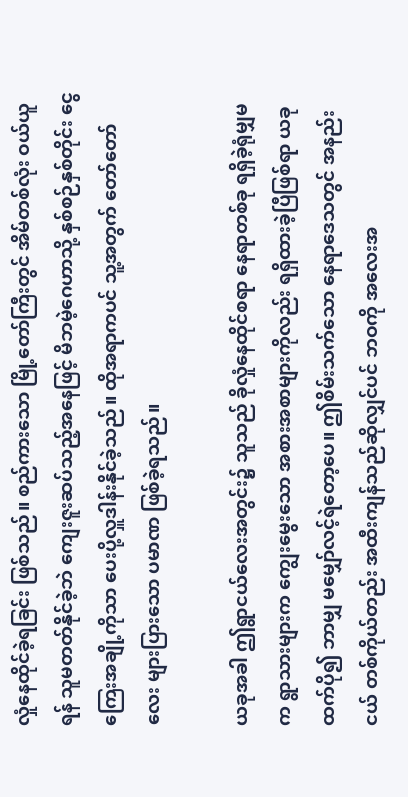လှုံနေထိုင်ခဲ့ရခြင်း ဖြစ်သည်။ စည်ကားသော မြို့တော်ကြီးတွင် အိမ်တစ်လုံး ဝယ်ယူရန် သူမတတ်နိုင်ခဲ့ဘဲ ကျေးဇူးဆပ်သည့်အနေဖြင့် မိဘမဲ့ဂေဟာသို့ နှစ်စဉ်နှစ်တိုင်း ငွေကြေးအချို့ကိုသာ ပေးပို့လှူဒါန်းနိုင်ခဲ့သည်။ ထိုအရာကပင် သူ့အတွက် တော်တော်လေး များပြားသော ပမာဏ ဖြစ်ခဲ့ရသည်။

ယခုအခါ ဤရွာငယ်လေးအတွင်း၌ သူသည် ခိုလှုံနေထိုင်စရာ နေရာတစ်ခု ရရှိခဲ့ရုံမျှမက ရွာသားများက ကျွေးမွေးသော အစားအစာများကိုလည်း ရရှိထားခဲ့ပြီဖြစ်ရာ ယခုထက်ပို၍ ဘာမျှ မမျှော်လင့်ရဲတော့ပေ။ ဤစိမ်းသက်သော နေရာဒေသတွင် အနည်းငယ် တစ်ကိုယ်တည်း အထီးကျန်သည်ဆိုလျှင်ပင် ဘဝကို အလေးအ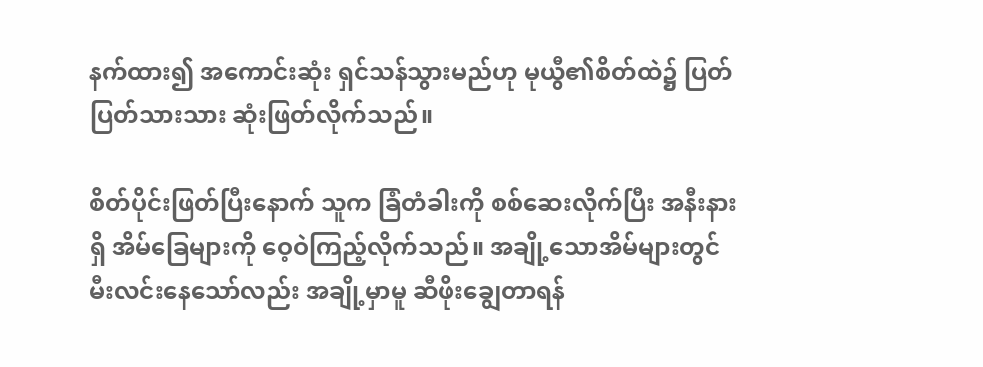နက်ထား၍ အကောင်းဆုံး ရှင်သန်သွားမည်ဟု မုယွီ၏စိတ်ထဲ၌ ပြတ်ပြတ်သားသား ဆုံးဖြတ်လိုက်သည်။

စိတ်ပိုင်းဖြတ်ပြီးနောက် သူက ခြံတံခါးကို စစ်ဆေးလိုက်ပြီး အနီးနားရှိ အိမ်ခြေများကို ဝေ့ဝဲကြည့်လိုက်သည်။ အချို့သောအိမ်များတွင် မီးလင်းနေသော်လည်း အချို့မှာမူ ဆီဖိုးချွေတာရန်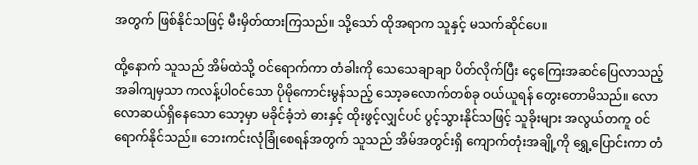အတွက် ဖြစ်နိုင်သဖြင့် မီးမှိတ်ထားကြသည်။ သို့သော် ထိုအရာက သူနှင့် မသက်ဆိုင်ပေ။

ထို့နောက် သူသည် အိမ်ထဲသို့ ဝင်ရောက်ကာ တံခါးကို သေသေချာချာ ပိတ်လိုက်ပြီး ငွေကြေးအဆင်ပြေလာသည့် အခါကျမှသာ ကလန့်ပါဝင်သော ပိုမိုကောင်းမွန်သည့် သော့ခလောက်တစ်ခု ဝယ်ယူရန် တွေးတောမိသည်။ လောလောဆယ်ရှိနေသော သော့မှာ မခိုင်ခံ့ဘဲ ဓားနှင့် ထိုးဖွင့်လျှင်ပင် ပွင့်သွားနိုင်သဖြင့် သူခိုးများ အလွယ်တကူ ဝင်ရောက်နိုင်သည်။ ဘေးကင်းလုံခြုံစေရန်အတွက် သူသည် အိမ်အတွင်းရှိ ကျောက်တုံးအချို့ကို ရွှေ့ပြောင်းကာ တံ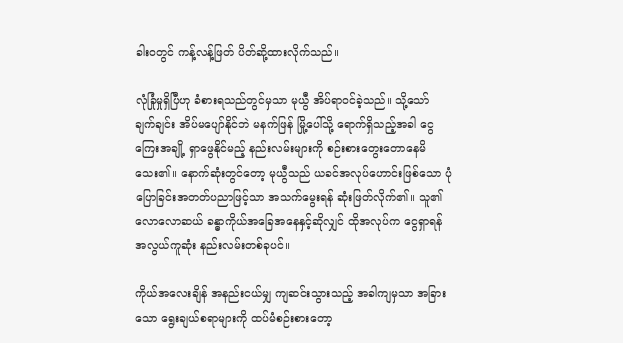ခါးဝတွင် ကန့်လန့်ဖြတ် ပိတ်ဆို့ထားလိုက်သည်။

လုံခြုံမှုရှိပြီဟု ခံစားရသည်တွင်မှသာ မုယွီ အိပ်ရာဝင်ခဲ့သည်။ သို့သော် ချက်ချင်း အိပ်မပျော်နိုင်ဘဲ မနက်ဖြန် မြို့ပေါ်သို့ ရောက်ရှိသည့်အခါ ငွေကြေးအချို့ ရှာဖွေနိုင်မည့် နည်းလမ်းများကို စဉ်းစားတွေးတောနေမိသေး၏။ နောက်ဆုံးတွင်တော့ မုယွီသည် ယခင်အလုပ်ဟောင်းဖြစ်သော ပုံပြောခြင်းအတတ်ပညာဖြင့်သာ အသက်မွေးရန် ဆုံးဖြတ်လိုက်၏။ သူ၏ လောလောဆယ် ခန္ဓာကိုယ်အခြေအနေနှင့်ဆိုလျှင် ထိုအလုပ်က ငွေရှာရန် အလွယ်ကူဆုံး နည်းလမ်းတစ်ခုပင်။

ကိုယ်အလေးချိန် အနည်းငယ်မျှ ကျဆင်းသွားသည့် အခါကျမှသာ အခြားသော ရွေးချယ်စရာများကို ထပ်မံစဉ်းစားတော့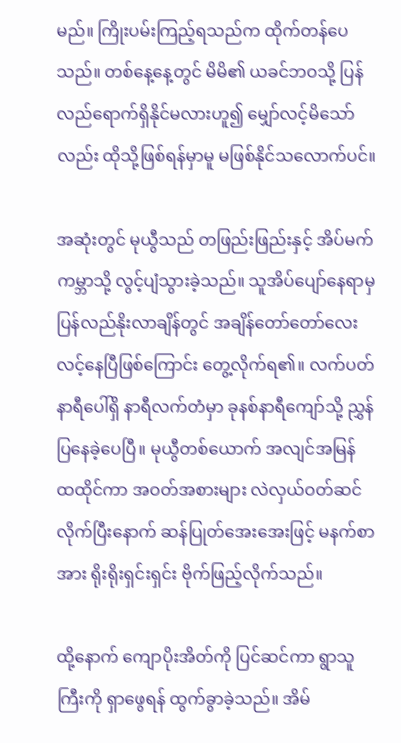မည်။ ကြိုးပမ်းကြည့်ရသည်က ထိုက်တန်ပေသည်။ တစ်နေ့နေ့တွင် မိမိ၏ ယခင်ဘဝသို့ ပြန်လည်ရောက်ရှိနိုင်မလားဟူ၍ မျှော်လင့်မိသော်လည်း ထိုသို့ဖြစ်ရန်မှာမူ မဖြစ်နိုင်သလောက်ပင်။

အဆုံးတွင် မုယွီသည် တဖြည်းဖြည်းနှင့် အိပ်မက်ကမ္ဘာသို့ လွင့်ပျံသွားခဲ့သည်။ သူအိပ်ပျော်နေရာမှ ပြန်လည်နိုးလာချိန်တွင် အချိန်တော်တော်လေး လင့်နေပြီဖြစ်ကြောင်း တွေ့လိုက်ရ၏။ လက်ပတ်နာရီပေါ်ရှိ နာရီလက်တံမှာ ခုနစ်နာရီကျော်သို့ ညွှန်ပြနေခဲ့ပေပြီ။ မုယွီတစ်ယောက် အလျင်အမြန် ထထိုင်ကာ အဝတ်အစားများ လဲလှယ်ဝတ်ဆင်လိုက်ပြီးနောက် ဆန်ပြုတ်အေးအေးဖြင့် မနက်စာအား ရိုးရိုးရှင်းရှင်း ဗိုက်ဖြည့်လိုက်သည်။

ထို့နောက် ကျောပိုးအိတ်ကို ပြင်ဆင်ကာ ရွာသူကြီးကို ရှာဖွေရန် ထွက်ခွာခဲ့သည်။ အိမ်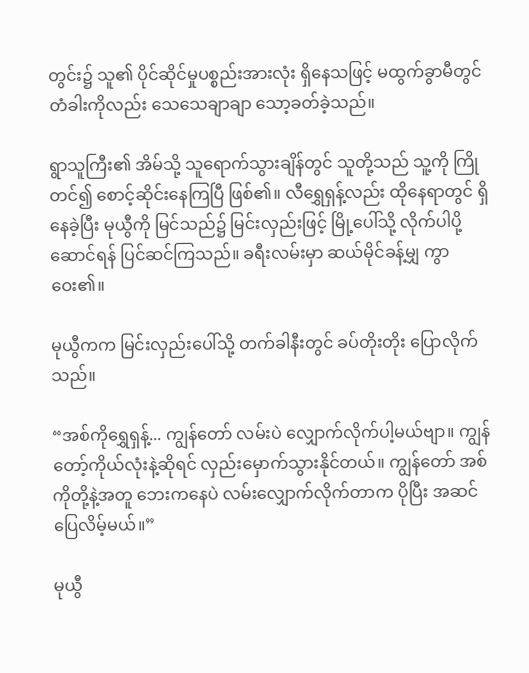တွင်း၌ သူ၏ ပိုင်ဆိုင်မှုပစ္စည်းအားလုံး ရှိနေသဖြင့် မထွက်ခွာမီတွင် တံခါးကိုလည်း သေသေချာချာ သော့ခတ်ခဲ့သည်။

ရွာသူကြီး၏ အိမ်သို့ သူရောက်သွားချိန်တွင် သူတို့သည် သူ့ကို ကြိုတင်၍ စောင့်ဆိုင်းနေကြပြီ ဖြစ်၏။ လီရွှေရှန့်လည်း ထိုနေရာတွင် ရှိနေခဲ့ပြီး မုယွီကို မြင်သည်၌ မြင်းလှည်းဖြင့် မြို့ပေါ်သို့ လိုက်ပါပို့ဆောင်ရန် ပြင်ဆင်ကြသည်။ ခရီးလမ်းမှာ ဆယ်မိုင်ခန့်မျှ ကွာဝေး၏။

မုယွီကက မြင်းလှည်းပေါ်သို့ တက်ခါနီးတွင် ခပ်တိုးတိုး ပြောလိုက်သည်။

“အစ်ကိုရွှေရှန့်... ကျွန်တော် လမ်းပဲ လျှောက်လိုက်ပါ့မယ်ဗျာ။ ကျွန်တော့်ကိုယ်လုံးနဲ့ဆိုရင် လှည်းမှောက်သွားနိုင်တယ်။ ကျွန်တော် အစ်ကိုတို့နဲ့အတူ ဘေးကနေပဲ လမ်းလျှောက်လိုက်တာက ပိုပြီး အဆင်ပြေလိမ့်မယ်။”

မုယွီ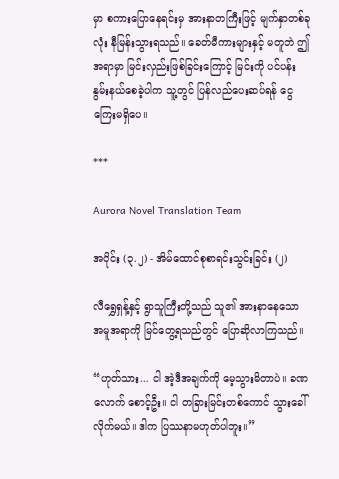မှာ စကားပြောနေရင်းမှ အားနာတကြီးဖြင့် မျက်နှာတစ်ခုလုံး နီမြန်းသွားရသည်။ ခေတ်မီကားများနှင့် မတူဘဲ ဤအရာမှာ မြင်းလှည်းဖြစ်ခြင်းကြောင့် မြင်းကို ပင်ပန်းနွမ်းနယ်စေခဲ့ပါက သူ့တွင် ပြန်လည်ပေးဆပ်ရန် ငွေကြေးမရှိပေ။

***

Aurora Novel Translation Team

အပိုင်း (၃.၂) - အိမ်ထောင်စုစာရင်းသွင်းခြင်း (၂)

လီရွှေရှန့်နှင့် ရွာသူကြီးတို့သည် သူ၏ အားနာနေသော အမူအရာကို မြင်တွေ့ရသည်တွင် ပြောဆိုလာကြသည်။

“ဟုတ်သား... ငါ အဲ့ဒီအချက်ကို မေ့သွားမိတာပဲ။ ခဏလောက် စောင့်ဦး။ ငါ တခြားမြင်းတစ်ကောင် သွားခေါ်လိုက်မယ်။ ဒါက ပြဿနာမဟုတ်ပါဘူး။”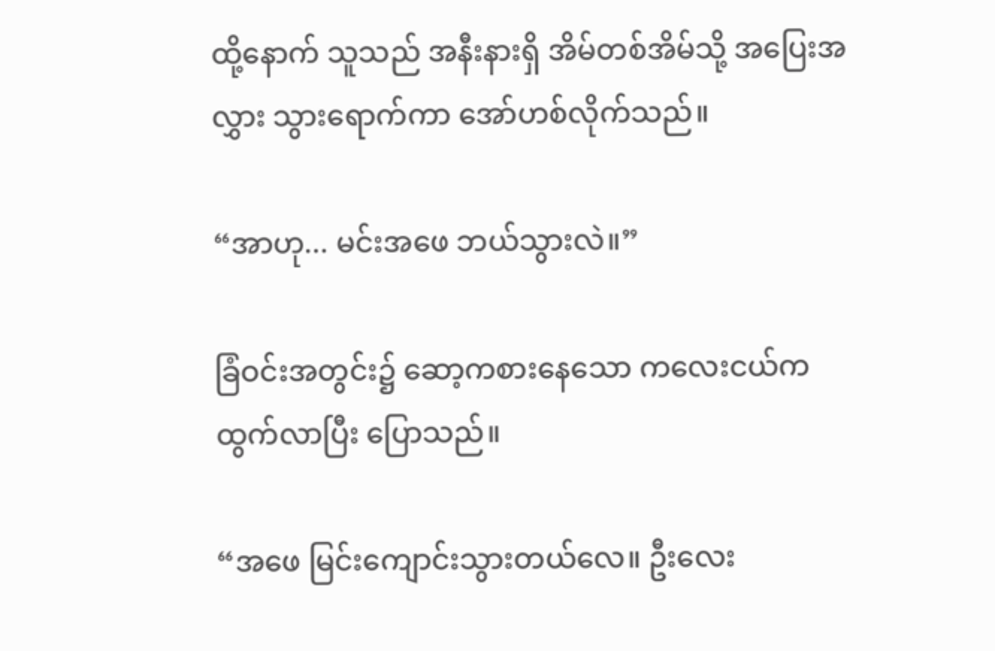ထို့နောက် သူသည် အနီးနားရှိ အိမ်တစ်အိမ်သို့ အပြေးအလွှား သွားရောက်ကာ အော်ဟစ်လိုက်သည်။

“အာဟု... မင်းအဖေ ဘယ်သွားလဲ။”

ခြံဝင်းအတွင်း၌ ဆော့ကစားနေသော ကလေးငယ်က ထွက်လာပြီး ပြောသည်။

“အဖေ မြင်းကျောင်းသွားတယ်လေ။ ဦးလေး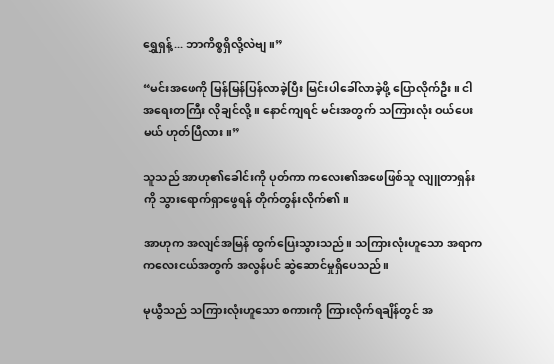ရွှေရှန့်... ဘာကိစ္စရှိလို့လဲဗျ။”

“မင်းအဖေကို မြန်မြန်ပြန်လာခဲ့ပြီး မြင်းပါခေါ်လာခဲ့ဖို့ ပြောလိုက်ဦး။ ငါ အရေးတကြီး လိုချင်လို့။ နောင်ကျရင် မင်းအတွက် သကြားလုံး ဝယ်ပေးမယ် ဟုတ်ပြီလား။”

သူသည် အာဟု၏ခေါင်းကို ပုတ်ကာ ကလေး၏အဖေဖြစ်သူ လျူတာရှန်းကို သွားရောက်ရှာဖွေရန် တိုက်တွန်းလိုက်၏။

အာဟုက အလျင်အမြန် ထွက်ပြေးသွားသည်။ သကြားလုံးဟူသော အရာက ကလေးငယ်အတွက် အလွန်ပင် ဆွဲဆောင်မှုရှိပေသည်။

မုယွီသည် သကြားလုံးဟူသော စကားကို ကြားလိုက်ရချိန်တွင် အ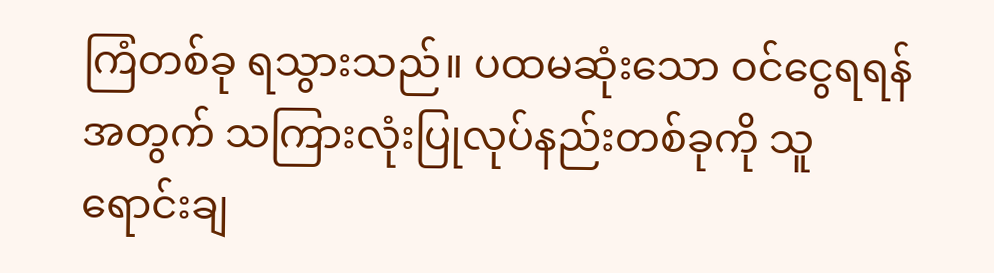ကြံတစ်ခု ရသွားသည်။ ပထမဆုံးသော ဝင်ငွေရရန်အတွက် သကြားလုံးပြုလုပ်နည်းတစ်ခုကို သူရောင်းချ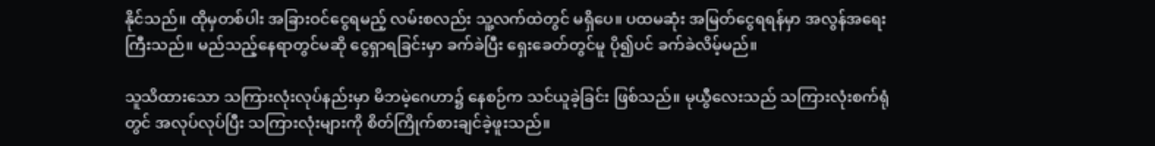နိုင်သည်။ ထိုမှတစ်ပါး အခြားဝင်ငွေရမည့် လမ်းစလည်း သူ့လက်ထဲတွင် မရှိပေ။ ပထမဆုံး အမြတ်ငွေရရန်မှာ အလွန်အရေးကြီးသည်။ မည်သည့်နေရာတွင်မဆို ငွေရှာရခြင်းမှာ ခက်ခဲပြီး ရှေးခေတ်တွင်မူ ပို၍ပင် ခက်ခဲလိမ့်မည်။

သူသိထားသော သကြားလုံးလုပ်နည်းမှာ မိဘမဲ့ဂေဟာ၌ နေစဉ်က သင်ယူခဲ့ခြင်း ဖြစ်သည်။ မုယွီလေးသည် သကြားလုံးစက်ရုံတွင် အလုပ်လုပ်ပြီး သကြားလုံးများကို စိတ်ကြိုက်စားချင်ခဲ့ဖူးသည်။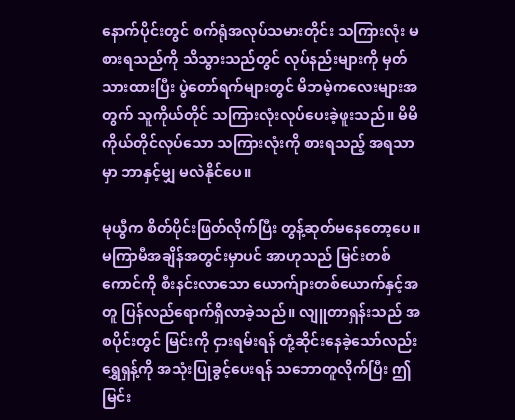နောက်ပိုင်းတွင် စက်ရုံအလုပ်သမားတိုင်း သကြားလုံး မစားရသည်ကို သိသွားသည်တွင် လုပ်နည်းများကို မှတ်သားထားပြီး ပွဲတော်ရက်များတွင် မိဘမဲ့ကလေးများအတွက် သူကိုယ်တိုင် သကြားလုံးလုပ်ပေးခဲ့ဖူးသည်။ မိမိကိုယ်တိုင်လုပ်သော သကြားလုံးကို စားရသည့် အရသာမှာ ဘာနှင့်မျှ မလဲနိုင်ပေ။

မုယွီက စိတ်ပိုင်းဖြတ်လိုက်ပြီး တွန့်ဆုတ်မနေတော့ပေ။ မကြာမီအချိန်အတွင်းမှာပင် အာဟုသည် မြင်းတစ်ကောင်ကို စီးနင်းလာသော ယောက်ျားတစ်ယောက်နှင့်အတူ ပြန်လည်ရောက်ရှိလာခဲ့သည်။ လျူတာရှန်းသည် အစပိုင်းတွင် မြင်းကို ငှားရမ်းရန် တုံ့ဆိုင်းနေခဲ့သော်လည်း ရွှေရှန့်ကို အသုံးပြုခွင့်ပေးရန် သဘောတူလိုက်ပြီး ဤမြင်း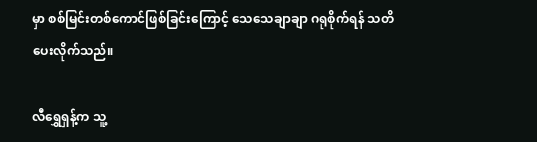မှာ စစ်မြင်းတစ်ကောင်ဖြစ်ခြင်းကြောင့် သေသေချာချာ ဂရုစိုက်ရန် သတိပေးလိုက်သည်။

လီရွှေရှန့်က သူ့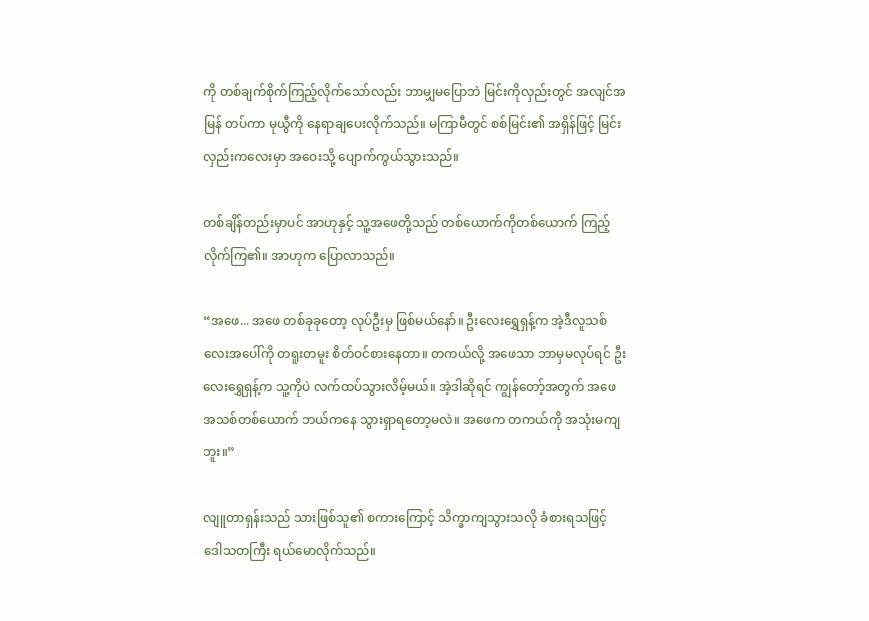ကို တစ်ချက်စိုက်ကြည့်လိုက်သော်လည်း ဘာမျှမပြောဘဲ မြင်းကိုလှည်းတွင် အလျင်အမြန် တပ်ကာ မုယွီကို နေရာချပေးလိုက်သည်။ မကြာမီတွင် စစ်မြင်း၏ အရှိန်ဖြင့် မြင်းလှည်းကလေးမှာ အဝေးသို့ ပျောက်ကွယ်သွားသည်။

တစ်ချိန်တည်းမှာပင် အာဟုနှင့် သူ့အဖေတို့သည် တစ်ယောက်ကိုတစ်ယောက် ကြည့်လိုက်ကြ၏။ အာဟုက ပြောလာသည်။

“အဖေ... အဖေ တစ်ခုခုတော့ လုပ်ဦးမှ ဖြစ်မယ်နော်။ ဦးလေးရွှေရှန့်က အဲ့ဒီလူသစ်လေးအပေါ်ကို တရူးတမူး စိတ်ဝင်စားနေတာ။ တကယ်လို့ အဖေသာ ဘာမှမလုပ်ရင် ဦးလေးရွှေရှန့်က သူ့ကိုပဲ လက်ထပ်သွားလိမ့်မယ်။ အဲ့ဒါဆိုရင် ကျွန်တော့်အတွက် အဖေအသစ်တစ်ယောက် ဘယ်ကနေ သွားရှာရတော့မလဲ။ အဖေက တကယ်ကို အသုံးမကျဘူး။”

လျူတာရှန်းသည် သားဖြစ်သူ၏ စကားကြောင့် သိက္ခာကျသွားသလို ခံစားရသဖြင့် ဒေါသတကြီး ရယ်မောလိုက်သည်။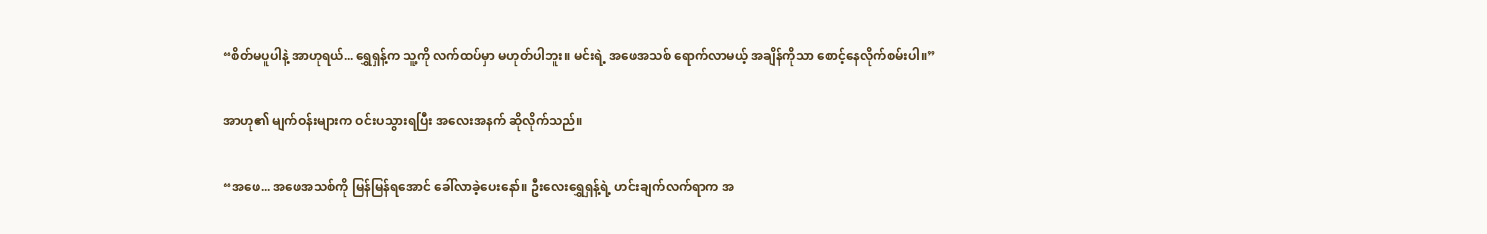“စိတ်မပူပါနဲ့ အာဟုရယ်... ရွှေရှန့်က သူ့ကို လက်ထပ်မှာ မဟုတ်ပါဘူး။ မင်းရဲ့ အဖေအသစ် ရောက်လာမယ့် အချိန်ကိုသာ စောင့်နေလိုက်စမ်းပါ။”

အာဟု၏ မျက်ဝန်းများက ဝင်းပသွားရပြီး အလေးအနက် ဆိုလိုက်သည်။

“အဖေ... အဖေအသစ်ကို မြန်မြန်ရအောင် ခေါ်လာခဲ့ပေးနော်။ ဦးလေးရွှေရှန့်ရဲ့ ဟင်းချက်လက်ရာက အ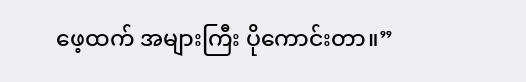ဖေ့ထက် အများကြီး ပိုကောင်းတာ။”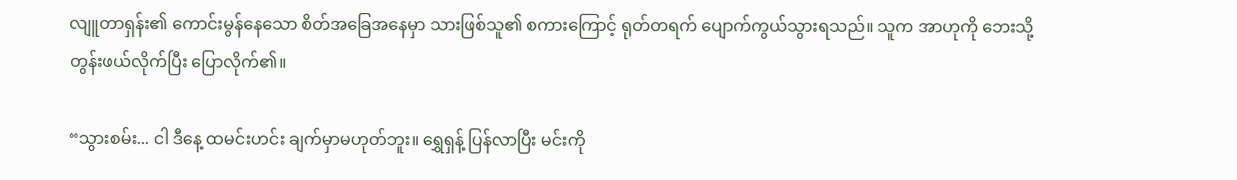လျူတာရှန်း၏ ကောင်းမွန်နေသော စိတ်အခြေအနေမှာ သားဖြစ်သူ၏ စကားကြောင့် ရုတ်တရက် ပျောက်ကွယ်သွားရသည်။ သူက အာဟုကို ဘေးသို့ တွန်းဖယ်လိုက်ပြီး ပြောလိုက်၏။

“သွားစမ်း... ငါ ဒီနေ့ ထမင်းဟင်း ချက်မှာမဟုတ်ဘူး။ ရွှေရှန့် ပြန်လာပြီး မင်းကို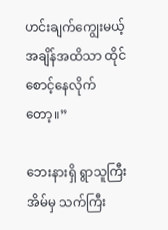ဟင်းချက်ကျွေးမယ့် အချိန်အထိသာ ထိုင်စောင့်နေလိုက်တော့။”

ဘေးနားရှိ ရွာသူကြီးအိမ်မှ သက်ကြီး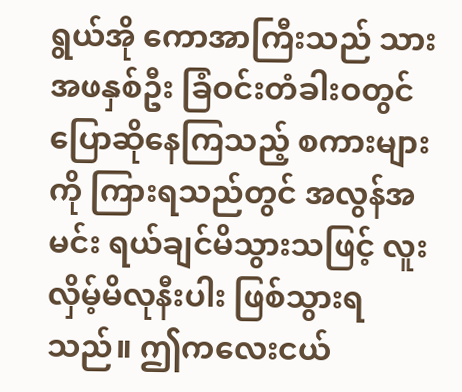ရွယ်အို ကောအာကြီးသည် သားအဖနှစ်ဦး ခြံဝင်းတံခါးဝတွင် ပြောဆိုနေကြသည့် စကားများကို ကြားရသည်တွင် အလွန်အမင်း ရယ်ချင်မိသွားသဖြင့် လူးလှိမ့်မိလုနီးပါး ဖြစ်သွားရသည်။ ဤကလေးငယ်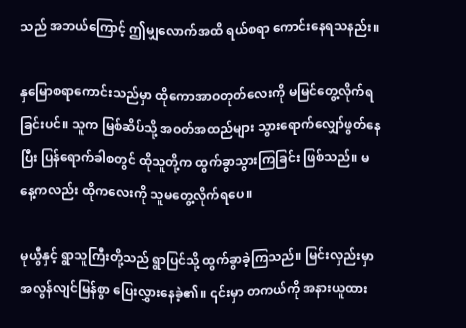သည် အဘယ်ကြောင့် ဤမျှလောက်အထိ ရယ်စရာ ကောင်းနေရသနည်း။

နှမြောစရာကောင်းသည်မှာ ထိုကောအာဝတုတ်လေးကို မမြင်တွေ့လိုက်ရခြင်းပင်။ သူက မြစ်ဆိပ်သို့ အဝတ်အထည်များ သွားရောက်လျှော်ဖွတ်နေပြီး ပြန်ရောက်ခါစတွင် ထိုသူတို့က ထွက်ခွာသွားကြခြင်း ဖြစ်သည်။ မနေ့ကလည်း ထိုကလေးကို သူမတွေ့လိုက်ရပေ။

မုယွီနှင့် ရွာသူကြီးတို့သည် ရွာပြင်သို့ ထွက်ခွာခဲ့ကြသည်။ မြင်းလှည်းမှာ အလွန်လျင်မြန်စွာ ပြေးလွှားနေခဲ့၏။ ၎င်းမှာ တကယ်ကို အနားယူထား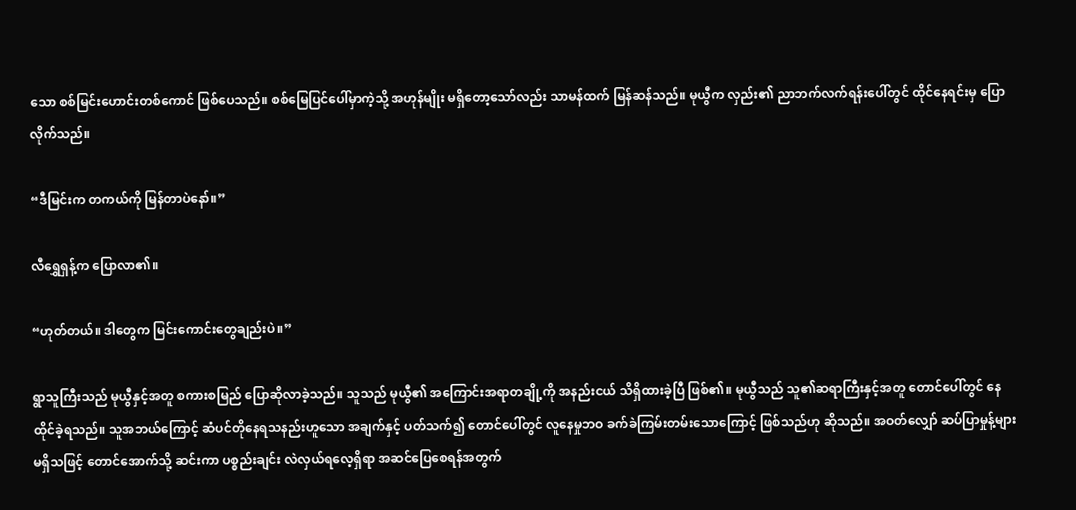သော စစ်မြင်းဟောင်းတစ်ကောင် ဖြစ်ပေသည်။ စစ်မြေပြင်ပေါ်မှာကဲ့သို့ အဟုန်မျိုး မရှိတော့သော်လည်း သာမန်ထက် မြန်ဆန်သည်။ မုယွီက လှည်း၏ ညာဘက်လက်ရန်းပေါ်တွင် ထိုင်နေရင်းမှ ပြောလိုက်သည်။

“ဒီမြင်းက တကယ်ကို မြန်တာပဲနော်။”

လီရွှေရှန့်က ပြောလာ၏။

“ဟုတ်တယ်။ ဒါတွေက မြင်းကောင်းတွေချည်းပဲ။”

ရွာသူကြီးသည် မုယွီနှင့်အတူ စကားစမြည် ပြောဆိုလာခဲ့သည်။ သူသည် မုယွီ၏ အကြောင်းအရာတချို့ကို အနည်းငယ် သိရှိထားခဲ့ပြီ ဖြစ်၏။ မုယွီသည် သူ၏ဆရာကြီးနှင့်အတူ တောင်ပေါ်တွင် နေထိုင်ခဲ့ရသည်။ သူအဘယ်ကြောင့် ဆံပင်တိုနေရသနည်းဟူသော အချက်နှင့် ပတ်သက်၍ တောင်ပေါ်တွင် လူနေမှုဘဝ ခက်ခဲကြမ်းတမ်းသောကြောင့် ဖြစ်သည်ဟု ဆိုသည်။ အဝတ်လျှော် ဆပ်ပြာမှုန့်များ မရှိသဖြင့် တောင်အောက်သို့ ဆင်းကာ ပစ္စည်းချင်း လဲလှယ်ရလေ့ရှိရာ အဆင်ပြေစေရန်အတွက်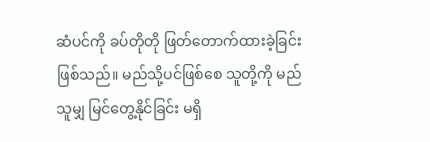ဆံပင်ကို ခပ်တိုတို ဖြတ်တောက်ထားခဲ့ခြင်း ဖြစ်သည်။ မည်သို့ပင်ဖြစ်စေ သူတို့ကို မည်သူမျှ မြင်တွေ့နိုင်ခြင်း မရှိ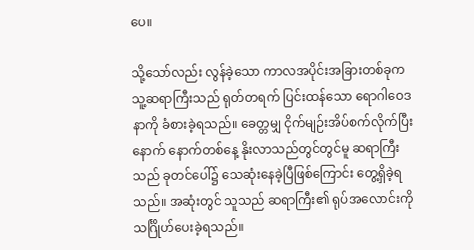ပေ။

သို့သော်လည်း လွန်ခဲ့သော ကာလအပိုင်းအခြားတစ်ခုက သူ့ဆရာကြီးသည် ရုတ်တရက် ပြင်းထန်သော ရောဂါဝေဒနာကို ခံစားခဲ့ရသည်။ ခေတ္တမျှ ငိုက်မျဉ်းအိပ်စက်လိုက်ပြီးနောက် နောက်တစ်နေ့ နိုးလာသည်တွင်တွင်မူ ဆရာကြီးသည် ခုတင်ပေါ်၌ သေဆုံးနေခဲ့ပြီဖြစ်ကြောင်း တွေ့ရှိခဲ့ရသည်။ အဆုံးတွင် သူသည် ဆရာကြီး၏ ရုပ်အလောင်းကို သင်္ဂြိုဟ်ပေးခဲ့ရသည်။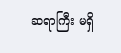ဆရာကြီး မရှိ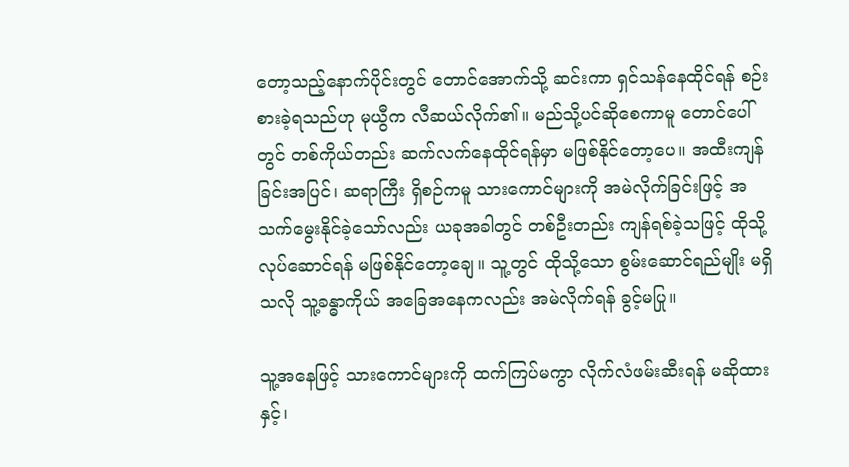တော့သည့်နောက်ပိုင်းတွင် တောင်အောက်သို့ ဆင်းကာ ရှင်သန်နေထိုင်ရန် စဉ်းစားခဲ့ရသည်ဟု မုယွီက လီဆယ်လိုက်၏။ မည်သို့ပင်ဆိုစေကာမူ တောင်ပေါ်တွင် တစ်ကိုယ်တည်း ဆက်လက်နေထိုင်ရန်မှာ မဖြစ်နိုင်တော့ပေ။ အထီးကျန်ခြင်းအပြင်၊ ဆရာကြီး ရှိစဉ်ကမူ သားကောင်များကို အမဲလိုက်ခြင်းဖြင့် အသက်မွေးနိုင်ခဲ့သော်လည်း ယခုအခါတွင် တစ်ဦးတည်း ကျန်ရစ်ခဲ့သဖြင့် ထိုသို့လုပ်ဆောင်ရန် မဖြစ်နိုင်တော့ချေ။ သူ့တွင် ထိုသို့သော စွမ်းဆောင်ရည်မျိုး မရှိသလို သူ့ခန္ဓာကိုယ် အခြေအနေကလည်း အမဲလိုက်ရန် ခွင့်မပြု။

သူ့အနေဖြင့် သားကောင်များကို ထက်ကြပ်မကွာ လိုက်လံဖမ်းဆီးရန် မဆိုထားနှင့်၊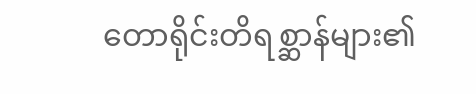တောရိုင်းတိရစ္ဆာန်များ၏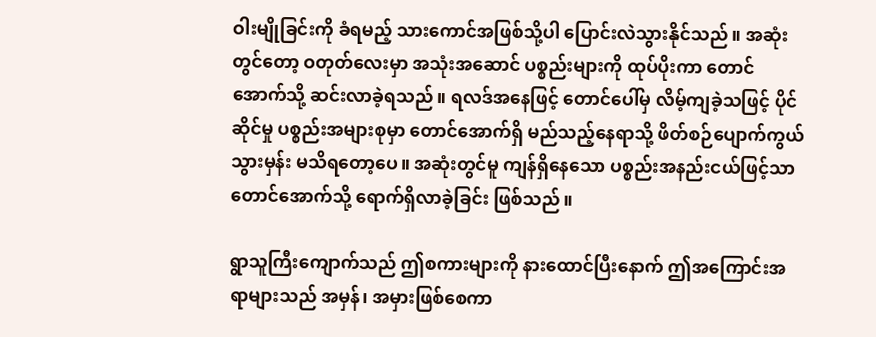ဝါးမျိုခြင်းကို ခံရမည့် သားကောင်အဖြစ်သို့ပါ ပြောင်းလဲသွားနိုင်သည်။ အဆုံးတွင်တော့ ဝတုတ်လေးမှာ အသုံးအဆောင် ပစ္စည်းများကို ထုပ်ပိုးကာ တောင်အောက်သို့ ဆင်းလာခဲ့ရသည်။ ရလဒ်အနေဖြင့် တောင်ပေါ်မှ လိမ့်ကျခဲ့သဖြင့် ပိုင်ဆိုင်မှု ပစ္စည်းအများစုမှာ တောင်အောက်ရှိ မည်သည့်နေရာသို့ ဖိတ်စဉ်ပျောက်ကွယ်သွားမှန်း မသိရတော့ပေ။ အဆုံးတွင်မူ ကျန်ရှိနေသော ပစ္စည်းအနည်းငယ်ဖြင့်သာ တောင်အောက်သို့ ရောက်ရှိလာခဲ့ခြင်း ဖြစ်သည်။

ရွာသူကြီးကျောက်သည် ဤစကားများကို နားထောင်ပြီးနောက် ဤအကြောင်းအရာများသည် အမှန်၊ အမှားဖြစ်စေကာ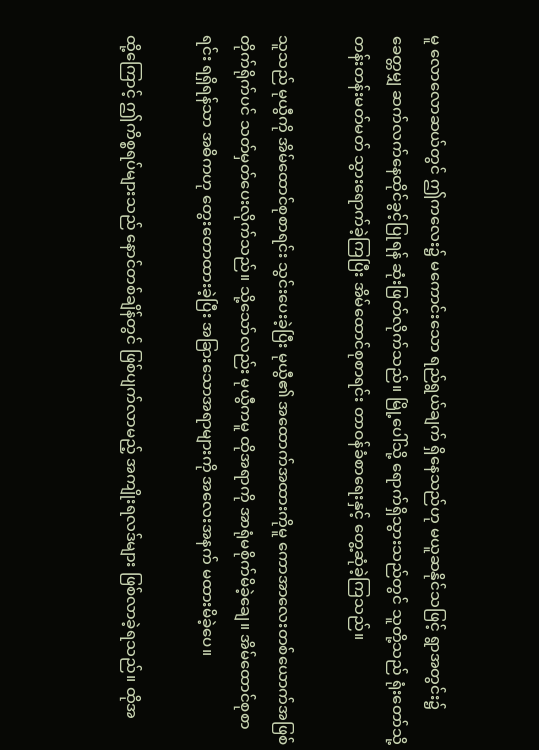မူ လောလောဆယ်တွင် ဤကလေး၌ မကောင်းသော ရည်ရွယ်ချက် ရှိနေသည်ဟု မယူဆနိုင်သဖြင့် ရွာအတွင်း၌ ခေတ္တမျှ ဆက်လက်နေထိုင်ခွင့်ပြုရန် ဆုံးဖြတ်လိုက်သည်။ မြို့ပေါ်သို့ ရောက်ရှိသွားသည်တွင် သူတို့သည် ရုံးတော်သို့ တန်းတန်းမတ်မတ် သွားရောက်ခဲ့ကြပြီး အိမ်ထောင်စုစာရင်း တာဝန်ခံစာရေးနှင့် တွေ့ဆုံခဲ့ကြသည်။

သူသည် မုယွီကို အိမ်ထောင်စုစာရင်း သွင်းပေးခဲ့ပြီး မုယွီ၏ အထောက်အထားကိုမူ ကောအာလေးတစ်ယောက်အဖြစ် တိုက်ရိုက်ပင် သတ်မှတ်ပေးလိုက်သည်။ သို့သော်လည်း မုယွီကမူ ထိုအရာကို အာရုံမစိုက်မိခဲ့ချေ။ အိမ်ထောင်စုစာရင်း ရရှိရန်သာ အဓိကဟု တွေးတောထားခဲ့ပြီး အခြားသောအရာများကို အလေးအနက် မထားမိခဲ့ပေ။

ထို့ကြောင့် ဤကိစ္စရပ်များသည် နောင်တစ်ချိန်တွင် ဖြစ်ပျက်လာမည့် အကျိုးရလဒ်များ ဖြစ်လာခဲ့ရသည်။ ထိုအ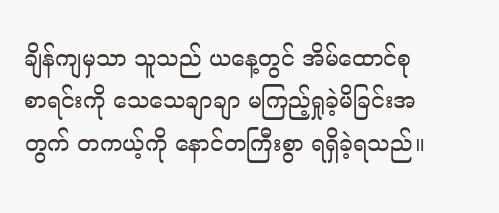ချိန်ကျမှသာ သူသည် ယနေ့တွင် အိမ်ထောင်စုစာရင်းကို သေသေချာချာ မကြည့်ရှုခဲ့မိခြင်းအတွက် တကယ့်ကို နောင်တကြီးစွာ ရရှိခဲ့ရသည်။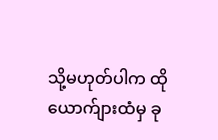သို့မဟုတ်ပါက ထိုယောက်ျားထံမှ ခု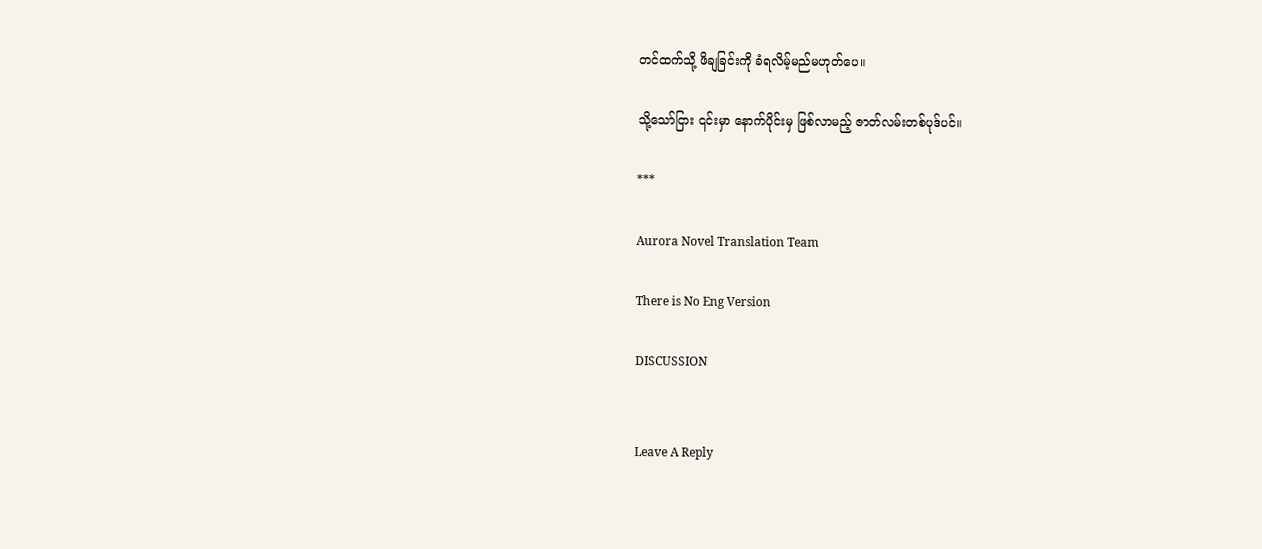တင်ထက်သို့ ဖိချခြင်းကို ခံရလိမ့်မည်မဟုတ်ပေ။

သို့သော်ငြား ၎င်းမှာ နောက်ပိုင်းမှ ဖြစ်လာမည့် ဇာတ်လမ်းတစ်ပုဒ်ပင်။

***

Aurora Novel Translation Team

There is No Eng Version

DISCUSSION


Leave A Reply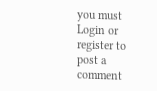you must Login or register to post a comment